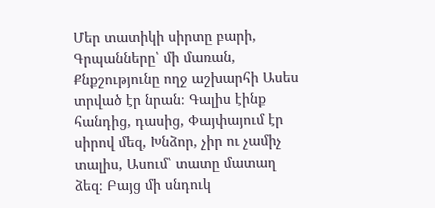Մեր տատիկի սիրտը բարի, Գրպանները՝ մի մառան, Քնքշությունը ողջ աշխարհի Ասես տրված էր նրան։ Գալիս էինք հանդից, դասից, Փայփայում էր սիրով մեզ, Խնձոր, չիր ու չամիչ տալիս, Ասում՝ տատը մատաղ ձեզ։ Բայց մի սնդուկ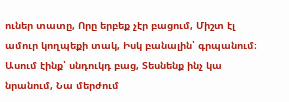ուներ տատը, Որը երբեք չէր բացում, Միշտ էլ ամուր կողպեքի տակ, Իսկ բանալին՝ գրպանում։ Ասում էինք՝ սնդուկդ բաց, Տեսնենք ինչ կա նրանում, Նա մերժում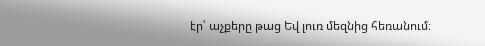էր՝ աչքերը թաց Եվ լուռ մեզնից հեռանում։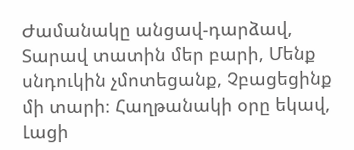Ժամանակը անցավ-դարձավ, Տարավ տատին մեր բարի, Մենք սնդուկին չմոտեցանք, Չբացեցինք մի տարի։ Հաղթանակի օրը եկավ, Լացի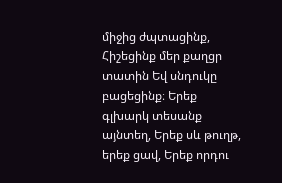միջից ժպտացինք, Հիշեցինք մեր քաղցր տատին Եվ սնդուկը բացեցինք։ Երեք գլխարկ տեսանք այնտեղ, Երեք սև թուղթ, երեք ցավ, Երեք որդու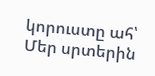կորուստը ահ՝ Մեր սրտերին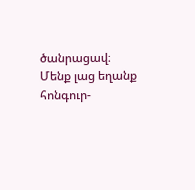ծանրացավ։ Մենք լաց եղանք հոնգուր-